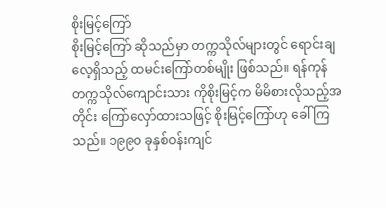စိုးမြင့်ကြော်
စိုးမြင့်ကြော် ဆိုသည်မှာ တက္ကသိုလ်များတွင် ရောင်းချလေ့ရှိသည့် ထမင်းကြော်တစ်မျိုး ဖြစ်သည်။ ရန်ကုန်တက္ကသိုလ်ကျောင်းသား ကိုစိုးမြင့်က မိမိစားလိုသည့်အတိုင်း ကြော်လှော်ထားသဖြင့် စိုးမြင့်ကြော်ဟု ခေါ်ကြသည်။ ၁၉၉၀ ခုနှစ်ဝန်းကျင်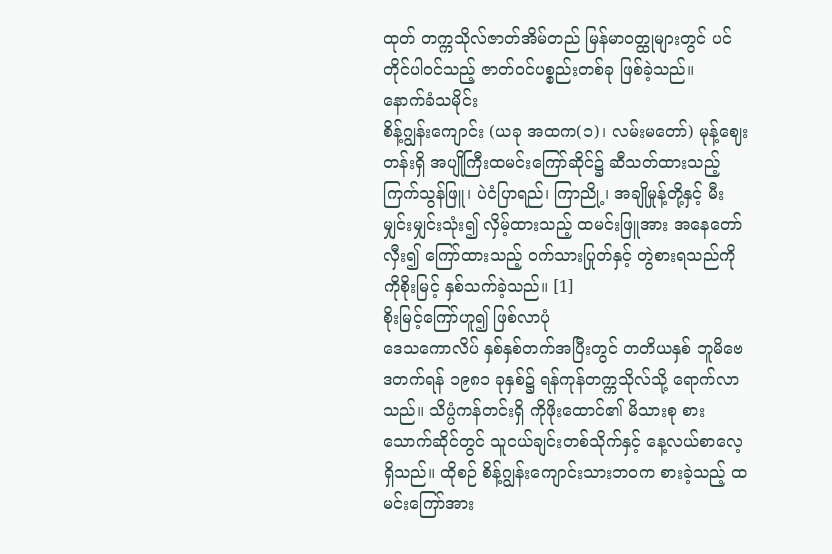ထုတ် တက္ကသိုလ်ဇာတ်အိမ်တည် မြန်မာဝတ္ထုများတွင် ပင်တိုင်ပါဝင်သည့် ဇာတ်ဝင်ပစ္စည်းတစ်ခု ဖြစ်ခဲ့သည်။
နောက်ခံသမိုင်း
စိန့်ဂျွန်းကျောင်း (ယခု အထက(၁)၊ လမ်းမတော်) မုန့်ဈေးတန်းရှိ အပျိုကြီးထမင်းကြော်ဆိုင်၌ ဆီသတ်ထားသည့် ကြက်သွန်ဖြူ၊ ပဲငံပြာရည်၊ ကြာညို့၊ အချိုမှုန့်တို့နှင့် မီးမျှင်းမျှင်းသုံး၍ လှိမ့်ထားသည့် ထမင်းဖြူအား အနေတော်လှီး၍ ကြော်ထားသည့် ဝက်သားပြုတ်နှင့် တွဲစားရသည်ကို ကိုစိုးမြင့် နှစ်သက်ခဲ့သည်။ [1]
စိုးမြင့်ကြော်ဟူ၍ ဖြစ်လာပုံ
ဒေသကောလိပ် နှစ်နှစ်တက်အပြီးတွင် တတိယနှစ် ဘူမိဗေဒတက်ရန် ၁၉၈၁ ခုနှစ်၌ ရန်ကုန်တက္ကသိုလ်သို့ ရောက်လာသည်။ သိပ္ပံကန်တင်းရှိ ကိုဖိုးထောင်၏ မိသားစု စားသောက်ဆိုင်တွင် သူငယ်ချင်းတစ်သိုက်နှင့် နေ့လယ်စာလေ့ ရှိသည်။ ထိုစဉ် စိန့်ဂျွန်းကျောင်းသားဘဝက စားခဲ့သည့် ထမင်းကြော်အား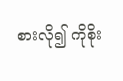စားလို၍ ကိုစိုး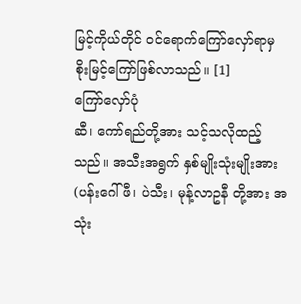မြင့်ကိုယ်တိုင် ဝင်ရောက်ကြော်လှော်ရာမှ စိုးမြင့်ကြော်ဖြစ်လာသည်။ [1]
ကြော်လှော်ပုံ
ဆီ၊ ကော်ရည်တို့အား သင့်သလိုထည့်သည်။ အသီးအရွက် နှစ်မျိုးသုံးမျိုးအား (ပန်းဂေါ်ဖီ၊ ပဲသီး၊ မုန့်လာဥနီ တို့အား အသုံး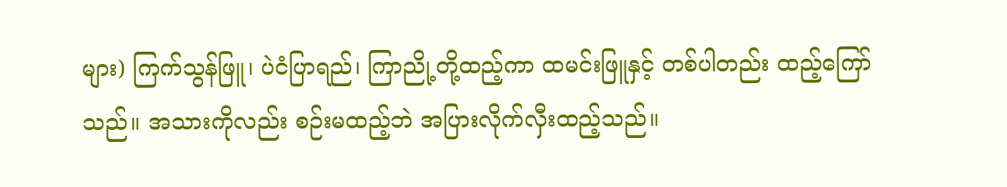များ) ကြက်သွန်ဖြူ၊ ပဲငံပြာရည်၊ ကြာညို့တို့ထည့်ကာ ထမင်းဖြူနှင့် တစ်ပါတည်း ထည့်ကြော်သည်။ အသားကိုလည်း စဉ်းမထည့်ဘဲ အပြားလိုက်လှီးထည့်သည်။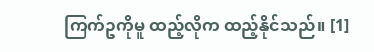ကြက်ဥကိုမူ ထည့်လိုက ထည့်နိုင်သည်။ [1]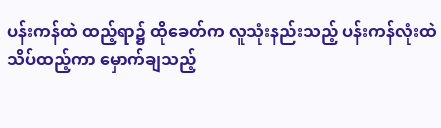ပန်းကန်ထဲ ထည့်ရာ၌ ထိုခေတ်က လူသုံးနည်းသည့် ပန်းကန်လုံးထဲ သိပ်ထည့်ကာ မှောက်ချသည့်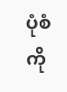ပုံစံကို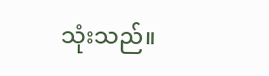သုံးသည်။